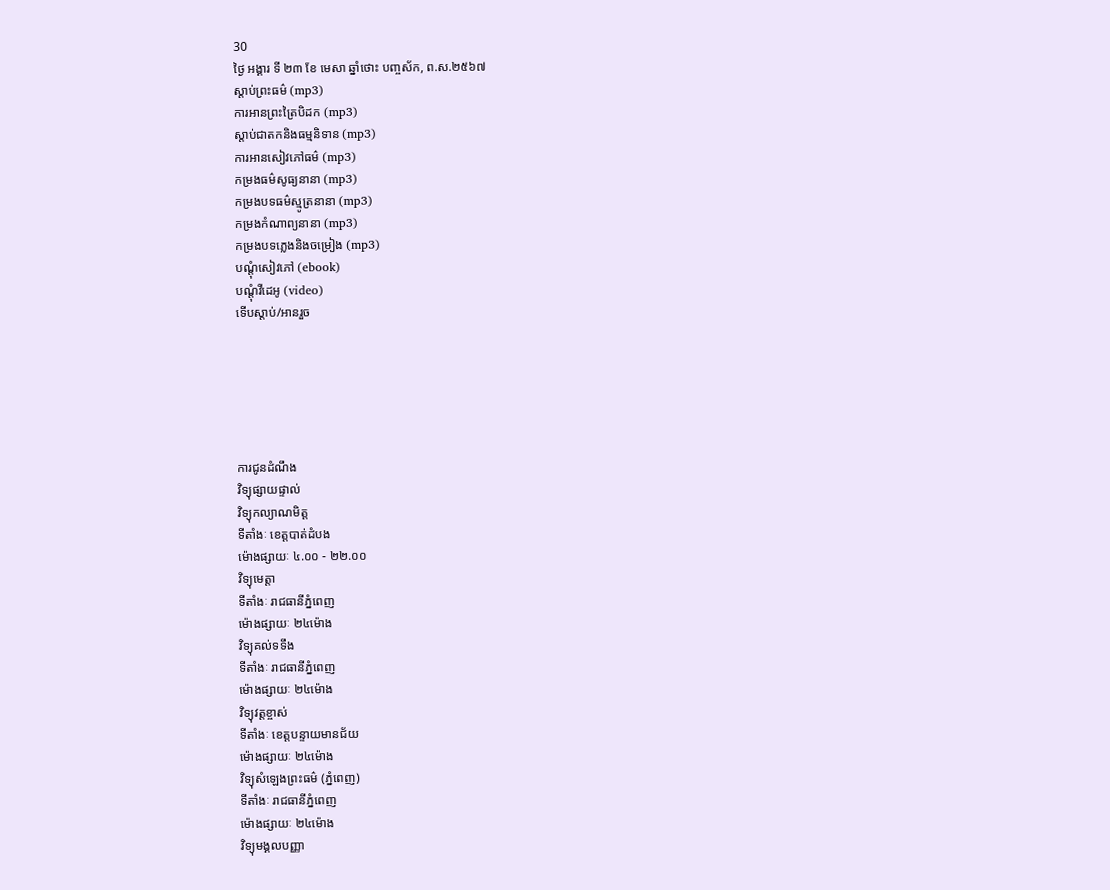30
ថ្ងៃ អង្គារ ទី ២៣ ខែ មេសា ឆ្នាំថោះ បញ្ចស័ក, ព.ស.២៥៦៧
ស្តាប់ព្រះធម៌ (mp3)
ការអានព្រះត្រៃបិដក (mp3)
ស្តាប់ជាតកនិងធម្មនិទាន (mp3)
ការអានសៀវភៅធម៌ (mp3)
កម្រងធម៌សូធ្យនានា (mp3)
កម្រងបទធម៌ស្មូត្រនានា (mp3)
កម្រងកំណាព្យនានា (mp3)
កម្រងបទភ្លេងនិងចម្រៀង (mp3)
បណ្តុំសៀវភៅ (ebook)
បណ្តុំវីដេអូ (video)
ទើបស្តាប់/អានរួច






ការជូនដំណឹង
វិទ្យុផ្សាយផ្ទាល់
វិទ្យុកល្យាណមិត្ត
ទីតាំងៈ ខេត្តបាត់ដំបង
ម៉ោងផ្សាយៈ ៤.០០ - ២២.០០
វិទ្យុមេត្តា
ទីតាំងៈ រាជធានីភ្នំពេញ
ម៉ោងផ្សាយៈ ២៤ម៉ោង
វិទ្យុគល់ទទឹង
ទីតាំងៈ រាជធានីភ្នំពេញ
ម៉ោងផ្សាយៈ ២៤ម៉ោង
វិទ្យុវត្តខ្ចាស់
ទីតាំងៈ ខេត្តបន្ទាយមានជ័យ
ម៉ោងផ្សាយៈ ២៤ម៉ោង
វិទ្យុសំឡេងព្រះធម៌ (ភ្នំពេញ)
ទីតាំងៈ រាជធានីភ្នំពេញ
ម៉ោងផ្សាយៈ ២៤ម៉ោង
វិទ្យុមង្គលបញ្ញា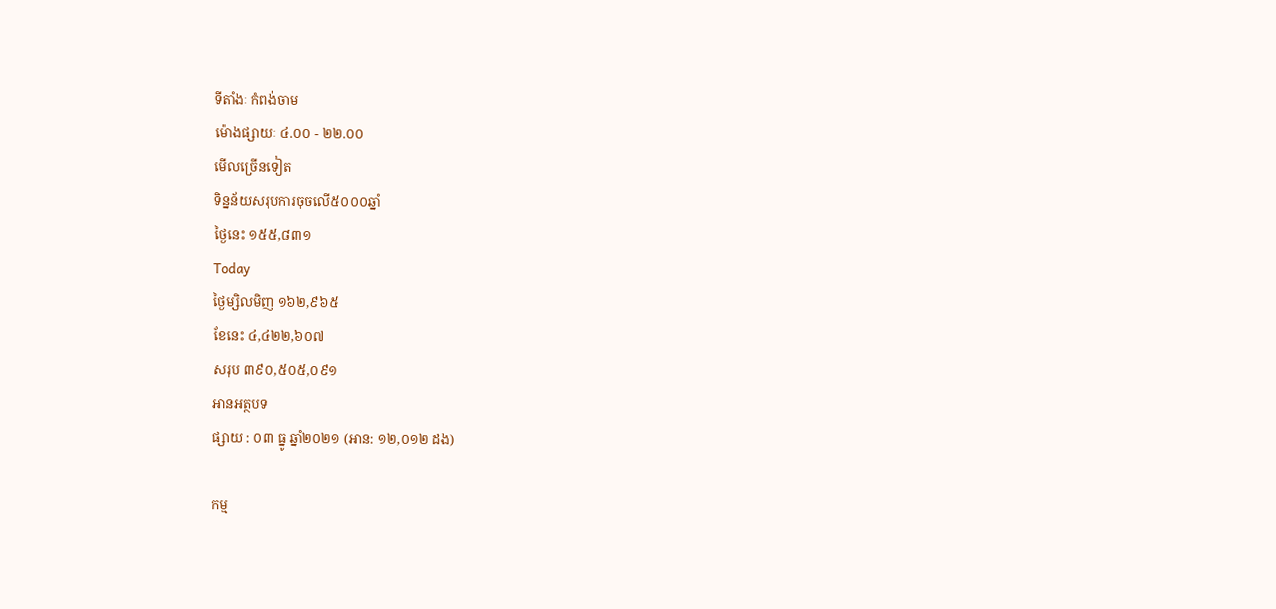ទីតាំងៈ កំពង់ចាម
ម៉ោងផ្សាយៈ ៤.០០ - ២២.០០
មើលច្រើនទៀត
ទិន្នន័យសរុបការចុចលើ៥០០០ឆ្នាំ
ថ្ងៃនេះ ១៥៥,៨៣១
Today
ថ្ងៃម្សិលមិញ ១៦២,៩៦៥
ខែនេះ ៤,៤២២,៦០៧
សរុប ៣៩០,៥០៥,០៩១
អានអត្ថបទ
ផ្សាយ : ០៣ ធ្នូ ឆ្នាំ២០២១ (អាន: ១២,០១២ ដង)

កម្ម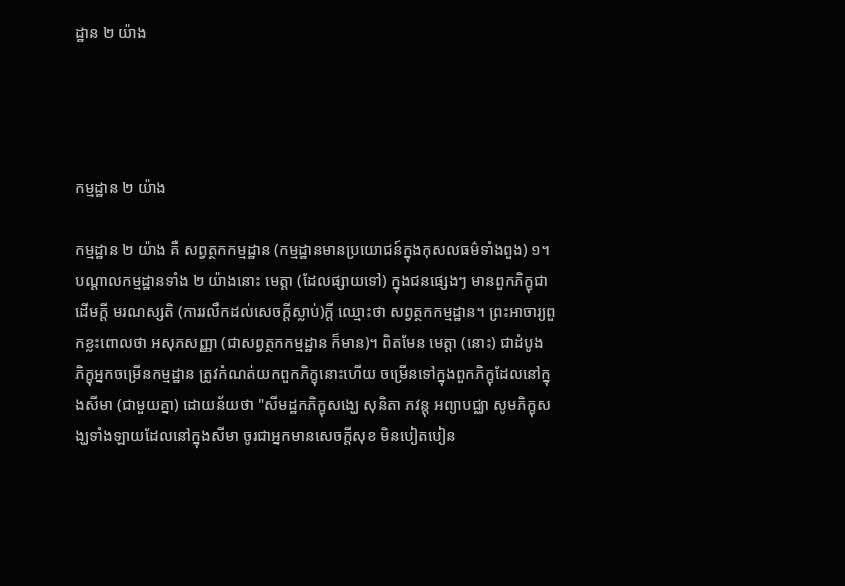ដ្ឋាន ២ យ៉ាង




កម្មដ្ឋាន ២ យ៉ាង

កម្មដ្ឋាន ២ យ៉ាង គឺ សព្វត្ថកកម្មដ្ឋាន (កម្មដ្ឋានមានប្រយោជន៍ក្នុងកុសលធម៌ទាំងពួង) ១។ បណ្ដាលកម្មដ្ឋានទាំង ២ យ៉ាងនោះ មេត្តា (ដែលផ្សាយទៅ) ក្នុងជនផ្សេងៗ មានពួកភិក្ខុជាដើមក្ដី មរណស្សតិ (ការរលឹកដល់សេចក្ដីស្លាប់)ក្ដី ឈ្មោះថា សព្វត្ថកកម្មដ្ឋាន។ ព្រះអាចារ្យពួកខ្លះពោលថា អសុភសញ្ញា (ជាសព្វត្ថកកម្មដ្ឋាន ក៏មាន)។ ពិតមែន មេត្តា (នោះ) ជាដំបូង ភិក្ខុអ្នកចម្រើនកម្មដ្ឋាន ត្រូវកំណត់យកពួកភិក្ខុនោះហើយ ចម្រើនទៅក្នុងពួកភិក្ខុដែលនៅក្នុងសីមា (ជាមួយគ្នា) ដោយន័យថា "សីមដ្ឋកភិក្ខុសង្ឃេ សុនិតា ភវន្តុ អព្យាបជ្ឈា សូមភិក្ខុសង្ឃទាំងឡាយដែលនៅក្នុងសីមា ចូរជាអ្នកមានសេចក្ដីសុខ មិនបៀតបៀន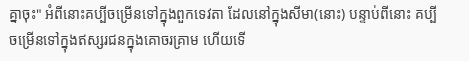គ្នាចុះ" អំពីនោះគប្បីចម្រើនទៅក្នុងពួកទេវតា ដែលនៅក្នុងសីមា(នោះ) បន្ទាប់ពីនោះ គប្បីចម្រើនទៅក្នុងឥស្សរជនក្នុងគោចរគ្រាម ហើយទើ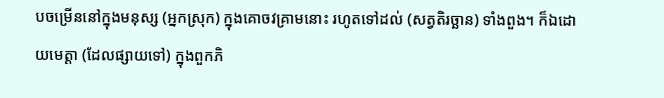បចម្រើននៅក្នុងមនុស្ស (អ្នកស្រុក) ក្នុងគោចវគ្រាមនោះ រហូតទៅដល់ (សត្វតិរច្ឆាន) ទាំងពួង។ ក៏ឯដោយមេត្តា (ដែលផ្សាយទៅ) ក្នុងពួកភិ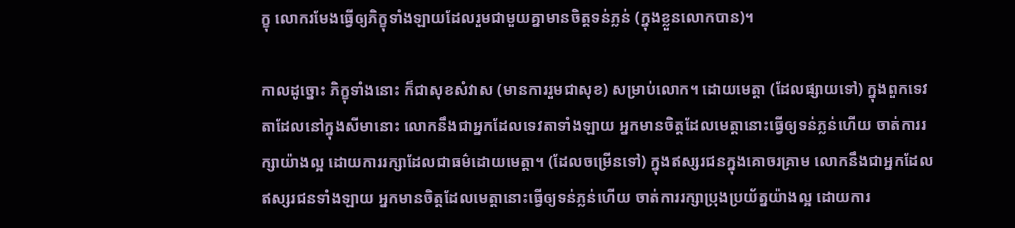ក្ខុ លោករមែងធ្វើឲ្យភិក្ខុទាំងឡាយដែលរួមជាមួយគ្នាមានចិត្តទន់ភ្លន់ (ក្នុងខ្លួនលោកបាន)។

កាលដូច្នោះ ភិក្ខុទាំងនោះ ក៏ជាសុខសំវាស (មានការរួមជាសុខ) សម្រាប់លោក។ ដោយមេត្តា (ដែលផ្សាយទៅ) ក្នុងពួកទេវតាដែលនៅក្នុងសីមានោះ លោកនឹងជាអ្នកដែលទេវតាទាំងឡាយ អ្នកមានចិត្តដែលមេត្តានោះធ្វើឲ្យទន់ភ្លន់ហើយ ចាត់ការរក្សាយ៉ាងល្អ ដោយការរក្សាដែលជាធម៌ដោយមេត្តា។ (ដែលចម្រើនទៅ) ក្នុងឥស្សរជនក្នុងគោចរគ្រាម លោកនឹងជាអ្នកដែលឥស្សរជនទាំងឡាយ អ្នកមានចិត្តដែលមេត្តានោះធ្វើឲ្យទន់ភ្លន់ហើយ ចាត់ការរក្សាប្រុងប្រយ័ត្នយ៉ាងល្អ ដោយការ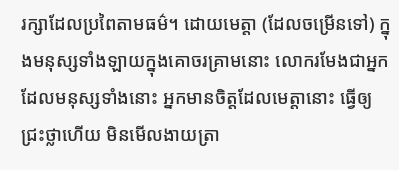រក្សាដែលប្រពៃតាមធម៌។ ដោយមេត្តា (ដែលចម្រើនទៅ) ក្នុងមនុស្សទាំងឡាយក្នុងគោចរគ្រាមនោះ លោករមែងជាអ្នកដែលមនុស្សទាំងនោះ អ្នកមានចិត្តដែលមេត្តានោះ ធ្វើឲ្យជ្រះថ្លាហើយ មិនមើលងាយត្រា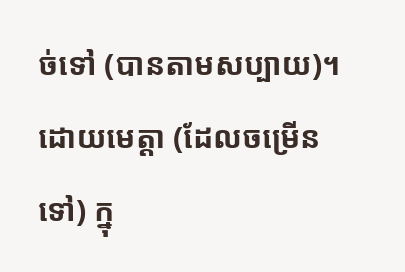ច់ទៅ (បានតាមសប្បាយ)។ ដោយមេត្តា (ដែលចម្រើនទៅ) ក្នុ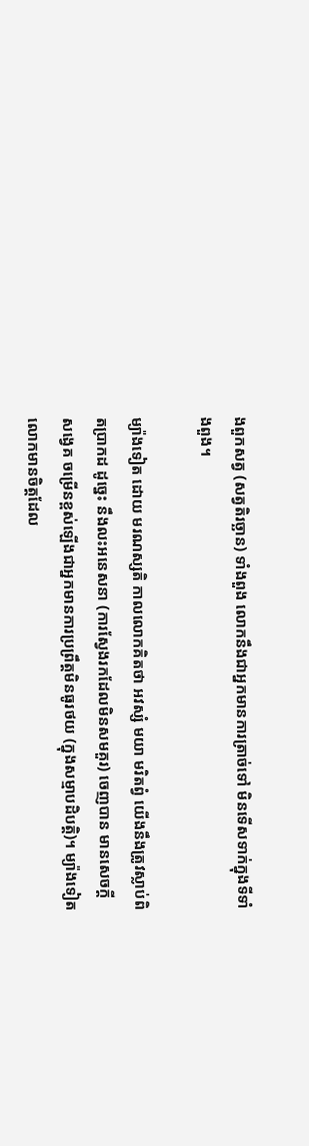ងពួកសត្វ (សត្វតិរច្ឆាន) ទាំងពួង លោកនឹងជាអ្នកមានការត្រាច់ទៅ មិនទើសទាក់ក្នុងទីទាំងពួង។

ម្យ៉ាងទៀត ដោយ មរណស្សតិ កាលលោកគិតថា អវស្សំ មយា មរិតព្វំ យើងនឹងត្រូវស្លាប់ពិតប្រាកដ ដូច្នេះ នឹងលះអនេសនា (ការស្វែងរកដែលមិនសមគួរ) ចេញបាន មានសេចក្ដីសង្វេគ ចម្រើនខ្ពស់ឡើងជាអ្នកមានការប្រព្រឹត្តមិនធូរថយ (ក្នុងសម្មាបដិបត្តិ)។ ម្យ៉ាងទៀតលោកមានចិត្តដែល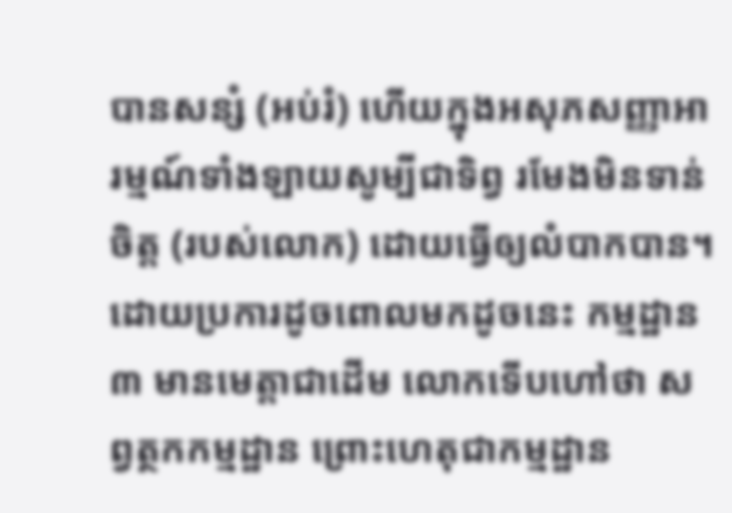បានសន្សំ (អប់រំ) ហើយក្នុងអសុភសញ្ញាអារម្មណ៍ទាំងឡាយសូម្បីជាទិព្វ រមែងមិនទាន់ចិត្ត (របស់លោក) ដោយធ្វើឲ្យលំបាកបាន។ ដោយប្រការដូចពោលមកដូចនេះ កម្មដ្ឋាន ៣ មានមេត្តាជាដើម លោកទើបហៅថា សព្វត្ថកកម្មដ្ឋាន ព្រោះហេតុជាកម្មដ្ឋាន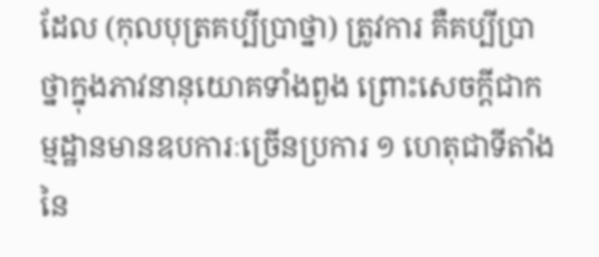ដែល (កុលបុត្រគប្បីប្រាថ្នា) ត្រូវការ គឺគប្បីប្រាថ្នាក្នុងភាវនានុយោគទាំងពួង ព្រោះសេចក្ដីជាកម្មដ្ឋានមានឧបការៈច្រើនប្រការ ១ ហេតុជាទីតាំងនៃ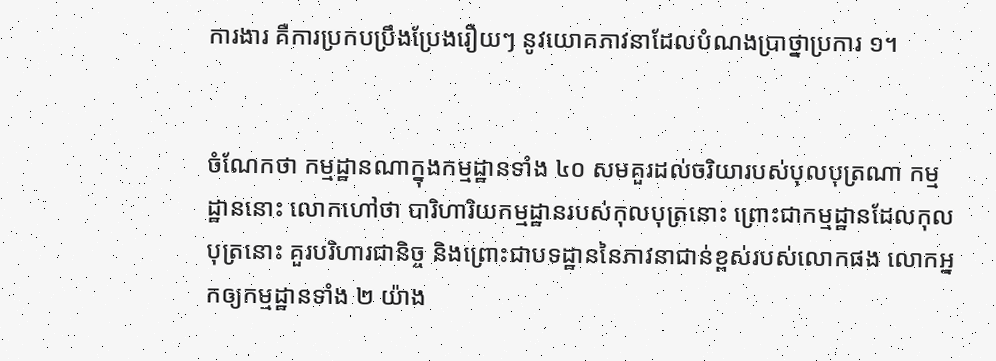ការងារ គឺការប្រកបប្រឹងប្រែងរឿយៗ នូវយោគភាវនាដែលបំណងប្រាថ្នាប្រការ ១។


ចំណែកថា កម្មដ្ឋានណាក្នុងកម្មដ្ឋានទាំង ៤០ សមគួរដល់ចរិយារបស់បុលបុត្រណា កម្មដ្ឋាននោះ លោកហៅថា បារិហារិយកម្មដ្ឋានរបស់កុលបុត្រនោះ ព្រោះជាកម្មដ្ឋានដែលកុលបុត្រនោះ គួរបរិហារជានិច្ច និងព្រោះជាបទដ្ឋាននៃភាវនាជាន់ខ្ពស់របស់លោកផង លោកអ្នកឲ្យកម្មដ្ឋានទាំង ២ យ៉ាង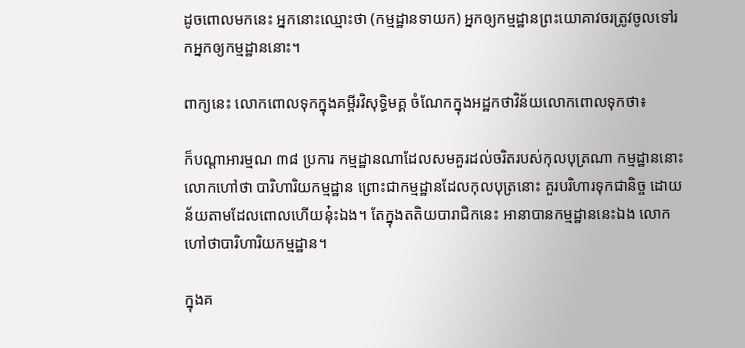ដូចពោលមកនេះ អ្នកនោះឈ្មោះថា (កម្មដ្ឋានទាយក) អ្នកឲ្យកម្មដ្ឋានព្រះយោគាវចរត្រូវចូលទៅរកអ្នកឲ្យកម្មដ្ឋាននោះ។

ពាក្យនេះ លោកពោលទុកក្នុងគម្ពីរវិសុទ្ធិមគ្គ ចំណែកក្នុងអដ្ឋកថាវិន័យលោកពោលទុកថា៖

ក៏បណ្ដាអារម្មណ ៣៨ ប្រការ កម្មដ្ឋានណាដែលសមគួរដល់ចរិតរបស់កុលបុត្រណា កម្មដ្ឋាននោះ លោកហៅថា បារិហារិយកម្មដ្ឋាន ព្រោះជាកម្មដ្ឋានដែលកុលបុត្រនោះ គួរបរិហារទុកជានិច្ច ដោយន័យតាមដែលពោលហើយនុ៎ះឯង។ តែក្នុងតតិយបារាជិកនេះ អានាបានកម្មដ្ឋាននេះឯង លោកហៅថាបារិហារិយកម្មដ្ឋាន។

ក្នុងគ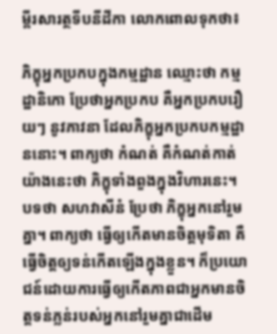ម្ពីរសារត្ថទីបនីដីកា លោកពោលទុកថា៖

ភិក្ខុអ្នកប្រកបក្នុងកម្មដ្ឋាន ឈ្មោះថា កម្មដ្ឋានិកោ ប្រែថាអ្នកប្រកប គឺអ្នកប្រកបរឿយៗ នូវភាវនា ដែលភិក្ខុអ្នកប្រកបកម្មដ្ឋាននោះ។ ពាក្យថា កំណត់ គឺកំណត់កាត់យ៉ាងនេះថា ភិក្ខុទាំងពួងក្នុងវិហារនេះ។ បទថា សហវាសីនំ ប្រែថា ភិក្ខុអ្នកនៅរួមគ្នា។ ពាក្យថា ធ្វើឲ្យកើតមានចិត្តមុទិតា គឺធ្វើចិត្តឲ្យទន់កើតឡើងក្នុងខ្លួន។ ក៏ប្រយោជន៍ដោយការធ្វើឲ្យកើតភាពជាអ្នកមានចិត្តទន់ភ្លន់របស់អ្នកនៅរួមគ្នាជាដើម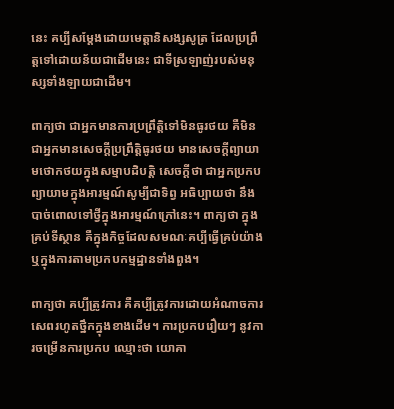នេះ គប្បីសម្ដែងដោយមេត្តានិសង្សសូត្រ ដែលប្រព្រឹត្តទៅដោយន័យជាដើមនេះ ជាទីស្រឡាញ់របស់មនុស្សទាំងឡាយជាដើម។

ពាក្យថា ជាអ្នកមានការប្រព្រឹត្តិទៅមិនធូរថយ គឺមិនជាអ្នកមានសេចក្ដីប្រព្រឹត្តិធូរថយ មានសេចក្ដីព្យាយាមថោកថយក្នុងសម្មាបដិបត្តិ សេចក្ដីថា ជាអ្នកប្រកបព្យាយាមក្នុងអារម្មណ៍សូម្បីជាទិព្វ អធិប្បាយថា នឹងបាច់ពោលទៅថ្វីក្នុងអារម្មណ៍ក្រៅនេះ។ ពាក្យថា ក្នុងគ្រប់ទីស្ថាន គឺក្នុងកិច្ចដែលសមណៈគប្បីធ្វើគ្រប់យ៉ាង ឬក្នុងការតាមប្រកបកម្មដ្ឋានទាំងពួង។

ពាក្យថា គប្បីត្រូវការ គឺគប្បីត្រូវការដោយអំណាចការសេពរហូតថ្នឹកក្នុងខាងដើម។ ការប្រកបរឿយៗ នូវការចម្រើនការប្រកប ឈ្មោះថា យោគា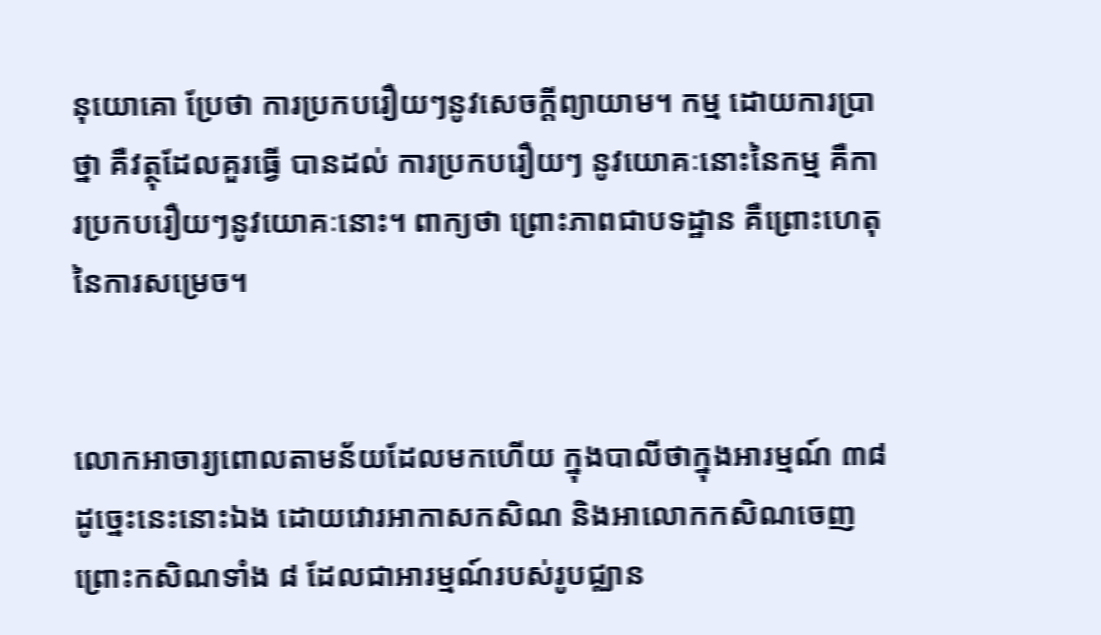នុយោគោ ប្រែថា ការប្រកបរឿយៗនូវសេចក្ដីព្យាយាម។ កម្ម ដោយការប្រាថ្នា គឺវត្ថុដែលគួរធ្វើ បានដល់ ការប្រកបរឿយៗ នូវយោគៈនោះនៃកម្ម គឺការប្រកបរឿយៗនូវយោគៈនោះ។ ពាក្យថា ព្រោះភាពជាបទដ្ឋាន គឺព្រោះហេតុនៃការសម្រេច។


លោកអាចារ្យពោលតាមន័យដែលមកហើយ ក្នុងបាលីថាក្នុងអារម្មណ៍ ៣៨ ដូច្នេះនេះនោះឯង ដោយវោរអាកាសកសិណ និងអាលោកកសិណចេញ ព្រោះកសិណទាំង ៨ ដែលជាអារម្មណ៍របស់រូបជ្ឈាន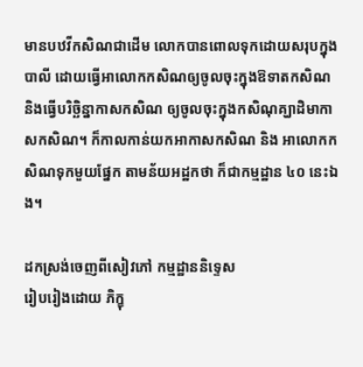មានបឋវីកសិណជាដើម លោកបានពោលទុកដោយសរុបក្នុងបាលី ដោយធ្វើអាលោកកសិណឲ្យចូលចុះក្នុងឱទាតកសិណ និងធ្វើបរិច្ឆិន្នាកាសកសិណ ឲ្យចូលចុះក្នុងកសិណុគ្ឃាដិមាកាសកសិណ។ ក៏កាលកាន់យកអាកាសកសិណ និង អាលោកកសិណទុកមួយផ្នែក តាមន័យអដ្ឋកថា ក៏ជាកម្មដ្ឋាន ៤០ នេះឯង។

ដកស្រង់ចេញពីសៀវភៅ កម្មដ្ឋាននិទ្ទេស
រៀបរៀងដោយ ភិក្ខុ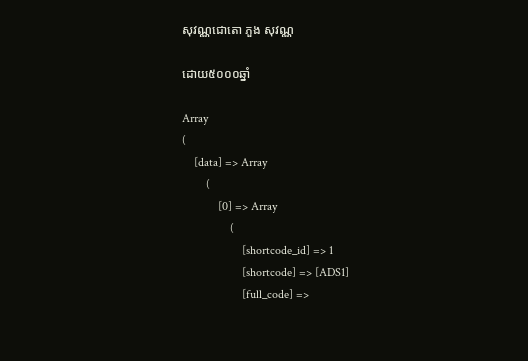សុវណ្ណជោតោ ភួង សុវណ្ណ

ដោយ៥០០០ឆ្នាំ

Array
(
    [data] => Array
        (
            [0] => Array
                (
                    [shortcode_id] => 1
                    [shortcode] => [ADS1]
                    [full_code] =>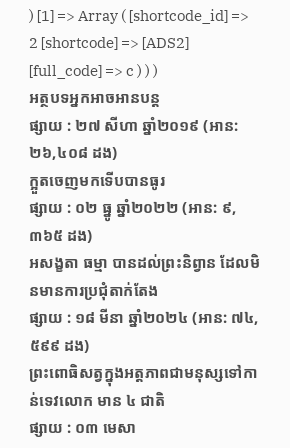) [1] => Array ( [shortcode_id] => 2 [shortcode] => [ADS2] [full_code] => c ) ) )
អត្ថបទអ្នកអាចអានបន្ត
ផ្សាយ : ២៧ សីហា ឆ្នាំ២០១៩ (អាន: ២៦,៤០៨ ដង)
ក្អួតចេញមកទើបបានធូរ
ផ្សាយ : ០២ ធ្នូ ឆ្នាំ២០២២ (អាន: ៩,៣៦៥ ដង)
អសង្ខតា ធម្មា បានដល់ព្រះនិព្វាន ដែលមិនមានការប្រជុំតាក់តែង
ផ្សាយ : ១៨ មីនា ឆ្នាំ២០២៤ (អាន: ៧៤,៥៩៩ ដង)
ព្រះពោធិសត្វក្នុងអត្តភាពជាមនុស្សទៅកាន់ទេវលោក មាន ៤ ជាតិ
ផ្សាយ : ០៣ មេសា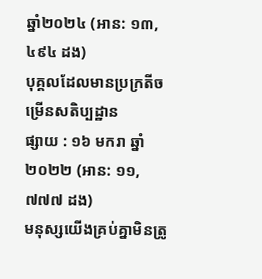ឆ្នាំ២០២៤ (អាន: ១៣,៤៩៤ ដង)
បុគ្គលដែលមានប្រក្រតីចម្រើនសតិប្បដ្ឋាន
ផ្សាយ : ១៦ មករា ឆ្នាំ២០២២ (អាន: ១១,៧៧៧ ដង)
មនុស្សយើងគ្រប់គ្នាមិនត្រូ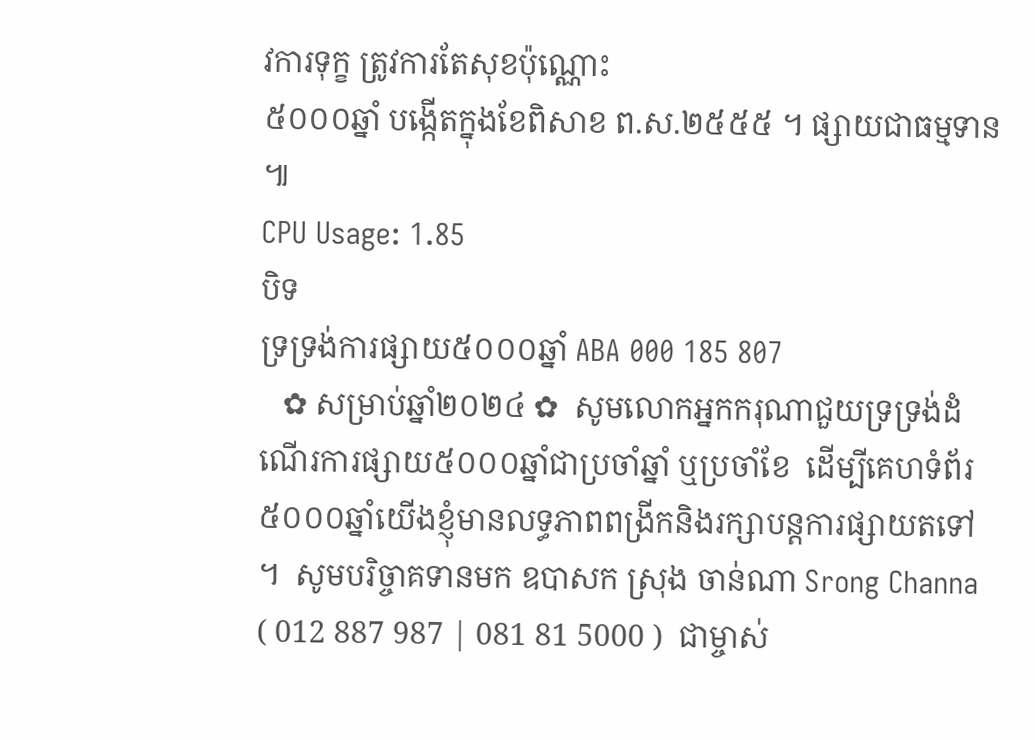វការទុក្ខ ត្រូវការតែសុខប៉ុណ្ណោះ
៥០០០ឆ្នាំ បង្កើតក្នុងខែពិសាខ ព.ស.២៥៥៥ ។ ផ្សាយជាធម្មទាន ៕
CPU Usage: 1.85
បិទ
ទ្រទ្រង់ការផ្សាយ៥០០០ឆ្នាំ ABA 000 185 807
   ✿ សម្រាប់ឆ្នាំ២០២៤ ✿  សូមលោកអ្នកករុណាជួយទ្រទ្រង់ដំណើរការផ្សាយ៥០០០ឆ្នាំជាប្រចាំឆ្នាំ ឬប្រចាំខែ  ដើម្បីគេហទំព័រ៥០០០ឆ្នាំយើងខ្ញុំមានលទ្ធភាពពង្រីកនិងរក្សាបន្តការផ្សាយតទៅ ។  សូមបរិច្ចាគទានមក ឧបាសក ស្រុង ចាន់ណា Srong Channa ( 012 887 987 | 081 81 5000 )  ជាម្ចាស់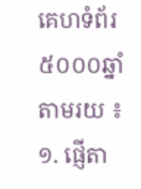គេហទំព័រ៥០០០ឆ្នាំ   តាមរយ ៖ ១. ផ្ញើតា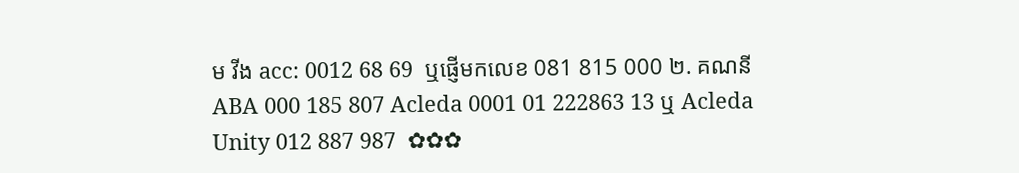ម វីង acc: 0012 68 69  ឬផ្ញើមកលេខ 081 815 000 ២. គណនី ABA 000 185 807 Acleda 0001 01 222863 13 ឬ Acleda Unity 012 887 987  ✿✿✿